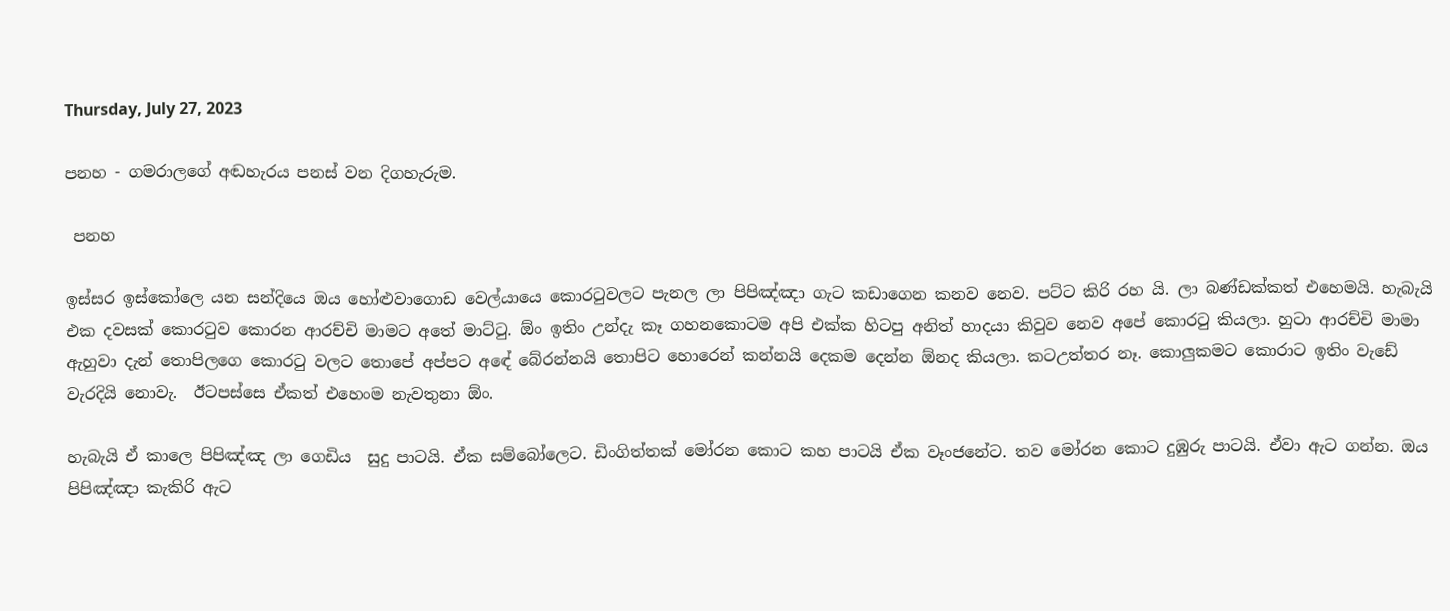Thursday, July 27, 2023

පනහ - ගමරාලගේ අඬහැරය පනස් වන දිගහැරුම.

 පනහ

ඉස්සර ඉස්කෝලෙ යන සන්දියෙ ඔය හෝළුවාගොඩ වෙල්යායෙ කොරටුවලට පැනල ලා පිපිඤ්ඤා ගැට කඩාගෙන කනව නෙව. පට්ට කිරි රහ යි. ලා බණ්ඩක්කත් එහෙමයි. හැබැයි එක දවසක් කොරටුව කොරන ආරච්චි මාමට අතේ මාට්ටු. ඕං ඉතිං උන්දැ කෑ ගහනකොටම අපි එක්ක හිටපු අනිත් හාදයා කිවුව නෙව අපේ කොරටු කියලා. හුටා ආරච්චි මාමා ඇහුවා දැන් තොපිලගෙ කොරටු වලට තොපේ අප්පට අඳේ බේරන්නයි තොපිට හොරෙන් කන්නයි දෙකම දෙන්න ඕනද කියලා. කටඋත්තර නෑ. කොලුකමට කොරාට ඉතිං වැඩේ වැරදියි නොවැ.  ඊටපස්සෙ ඒකත් එහෙංම නැවතුනා ඕං.

හැබැයි ඒ කාලෙ පිපිඤ්ඤ ලා ගෙඩිය  සුදු පාටයි. ඒක සම්බෝලෙට. ඩිංගිත්තක් මෝරන කොට කහ පාටයි ඒක වෑංජනේට. තව මෝරන කොට දුඹුරු පාටයි. ඒවා ඇට ගන්න. ඔය පිපිඤ්ඤා කැකිරි ඇට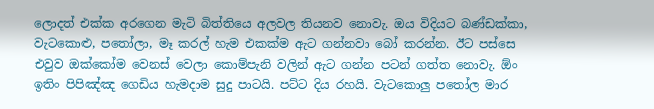ලොදත් එක්ක අරගෙන මැටි බිත්තියෙ අලවල තියනව නොවැ. ඔය විදියට බණ්ඩක්කා, වැටකොළු, පතෝලා, මෑ කරල් හැම එකක්ම ඇට ගන්නවා බෝ කරන්න. ඊට පස්සෙ එවුව ඔක්කෝම වෙනස් වෙලා කොම්පැනි වලින් ඇට ගන්න පටන් ගත්ත නොවැ. ඕං ඉතිං පිපිඤ්ඤ ගෙඩිය හැමදාම සුදු පාටයි. පට්ට දිය රහයි. වැටකොලු පතෝල මාර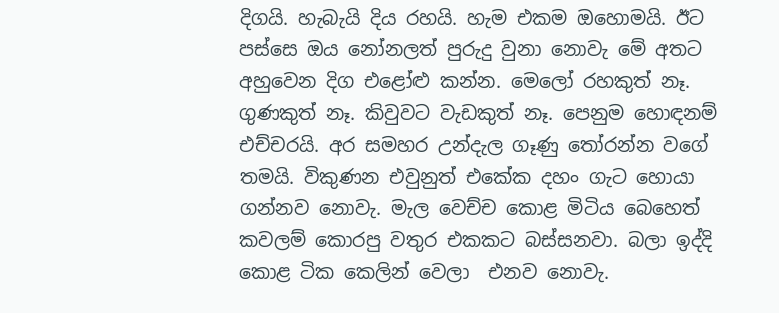දිගයි. හැබැයි දිය රහයි. හැම එකම ඔහොමයි. ඊට පස්සෙ ඔය නෝනලත් පුරුදු වුනා නොවැ මේ අතට අහුවෙන දිග එළෝළු කන්න. මෙලෝ රහකුත් නෑ. ගුණකුත් නෑ. කිවුවට වැඩකුත් නෑ. පෙනුම හොඳනම් එච්චරයි. අර සමහර උන්දැල ගෑණු තෝරන්න වගේ තමයි. විකුණන එවුනුත් එකේක දහං ගැට හොයා ගන්නව නොවැ. මැල වෙච්ච කොළ මිටිය බෙහෙත් කවලම් කොරපු වතුර එකකට බස්සනවා. බලා ඉද්දි කොළ ටික කෙලින් වෙලා  එනව නොවැ.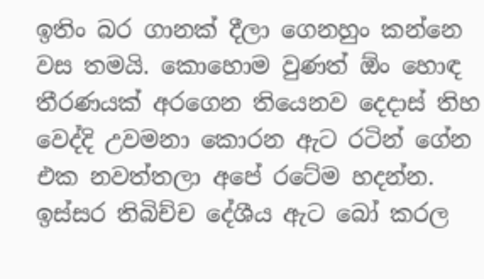ඉතිං බර ගානක් දීලා ගෙනහුං කන්නෙ වස තමයි. කොහොම වුණත් ඕං හොඳ තීරණයක් අරගෙන තියෙනව දෙදාස් තිහ වෙද්දි උවමනා කොරන ඇට රටින් ගේන එක නවත්තලා අපේ රටේම හදන්න. ඉස්සර තිබිච්ච දේශීය ඇට බෝ කරල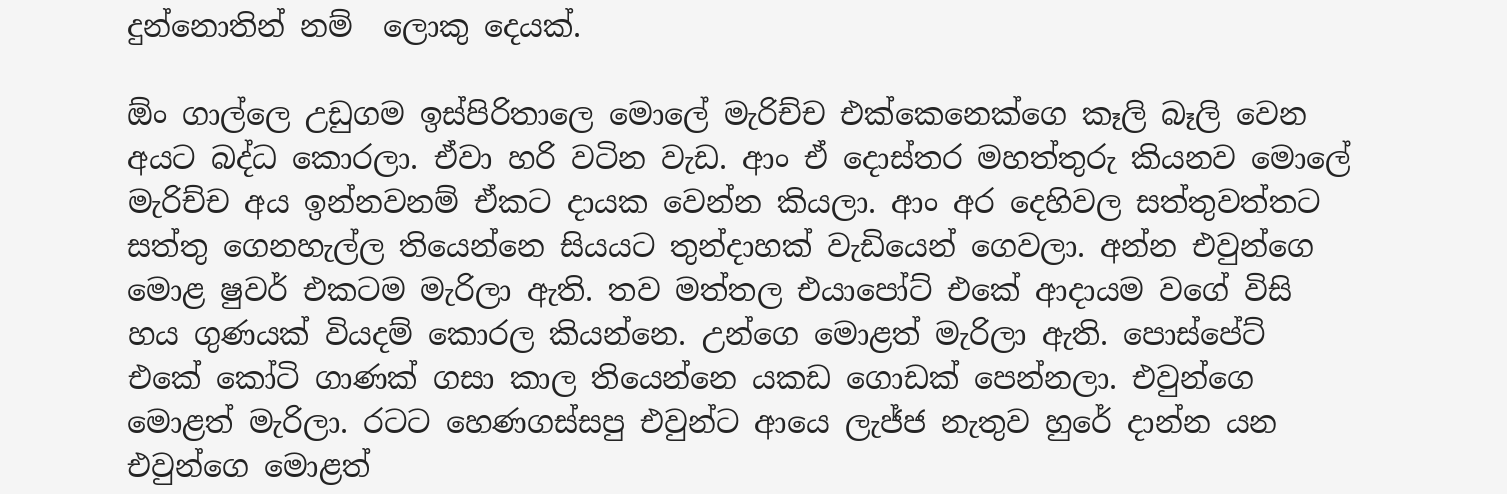දුන්නොතින් නම්  ලොකු දෙයක්.

ඕං ගාල්ලෙ උඩුගම ඉස්පිරිතාලෙ මොලේ මැරිච්ච එක්කෙනෙක්ගෙ කෑලි බෑලි වෙන අයට බද්ධ කොරලා. ඒවා හරි වටින වැඩ. ආං ඒ දොස්තර මහත්තුරු කියනව මොලේ මැරිච්ච අය ඉන්නවනම් ඒකට දායක වෙන්න කියලා. ආං අර දෙහිවල සත්තුවත්තට සත්තු ගෙනහැල්ල තියෙන්නෙ සියයට තුන්දාහක් වැඩියෙන් ගෙවලා. අන්න එවුන්ගෙ මොළ ෂුවර් එකටම මැරිලා ඇති. තව මත්තල එයාපෝට් එකේ ආදායම වගේ විසි හය ගුණයක් වියදම් කොරල කියන්නෙ. උන්ගෙ මොළත් මැරිලා ඇති. පොස්පේට් එකේ කෝටි ගාණක් ගසා කාල තියෙන්නෙ යකඩ ගොඩක් පෙන්නලා. එවුන්ගෙ මොළත් මැරිලා. රටට හෙණගස්සපු එවුන්ට ආයෙ ලැජ්ජ නැතුව හුරේ දාන්න යන එවුන්ගෙ මොළත්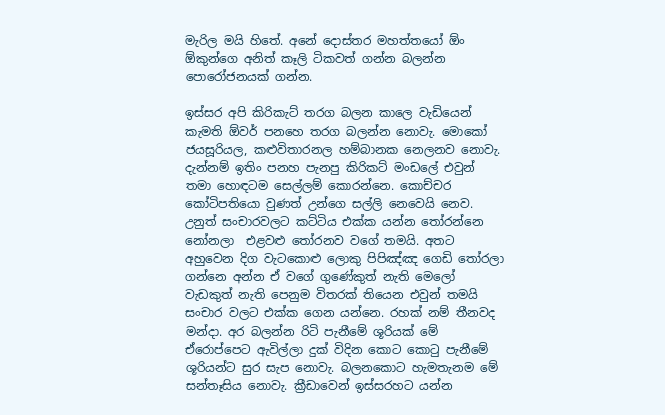මැරිල මයි හිතේ. අනේ දොස්තර මහත්තයෝ ඕං ඕකුන්ගෙ අනිත් කෑලි ටිකවත් ගන්න බලන්න පොරෝජනයක් ගන්න.

ඉස්සර අපි කිරිකැට් තරග බලන කාලෙ වැඩියෙන් කැමති ඕවර් පනහෙ තරග බලන්න නොවැ. මොකෝ ජයසූරියල, කළුවිතාරනල හම්බානක නෙලනව නොවැ. දැන්නම් ඉතිං පනහ පැනපු කිරිකට් මංඩලේ එවුන් තමා හොඳටම සෙල්ලම් කොරන්නෙ. කොච්චර කෝටිපතියො වුණත් උන්ගෙ සල්ලි නෙවෙයි නෙව. උනුත් සංචාරවලට කට්ටිය එක්ක යන්න තෝරන්නෙ  නෝනලා  එළවළු තෝරනව වගේ තමයි. අතට අහුවෙන දිග වැටකොළු ලොකු පිපිඤ්ඤ ගෙඩි තෝරලා ගන්නෙ අන්න ඒ වගේ ගුණේකුත් නැති මෙලෝ වැඩකුත් නැති පෙනුම විතරක් තියෙන එවුන් තමයි සංචාර වලට එක්ක ගෙන යන්නෙ. රහක් නම් තීනවද මන්දා. අර බලන්න රිටි පැනීමේ ශූරියක් මේ ඒරොප්පෙට ඇවිල්ලා දුක් විදින කොට කොටු පැනීමේ  ශූරියන්ට සුර සැප නොවැ. බලනකොට හැමතැනම මේ සන්තෑසිය නොවැ. ක්‍රීඩාවෙන් ඉස්සරහට යන්න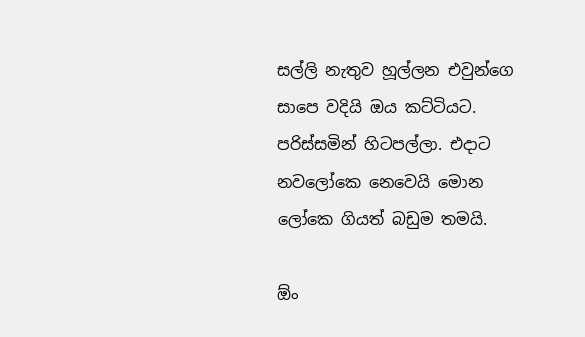සල්ලි නැතුව හූල්ලන එවුන්ගෙ සාපෙ වදියි ඔය කට්ටියට. පරිස්සමින් හිටපල්ලා. එදාට නවලෝකෙ නෙවෙයි මොන ලෝකෙ ගියත් බඩුම තමයි.

ඕං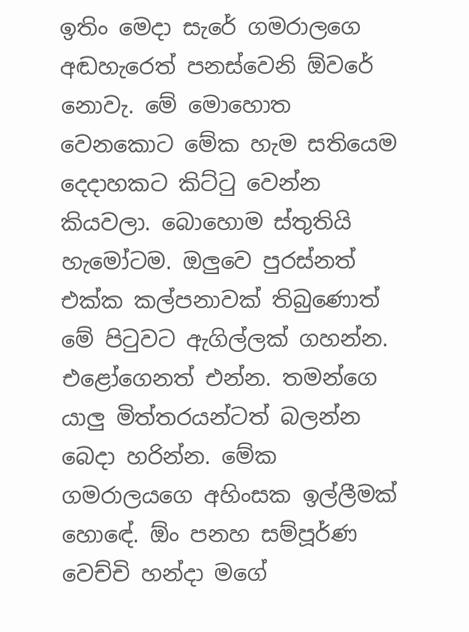ඉතිං මෙදා සැරේ ගමරාලගෙ අඬහැරෙත් පනස්වෙනි ඕවරේ නොවැ. මේ මොහොත වෙනකොට මේක හැම සතියෙම දෙදාහකට කිට්ටු වෙන්න කියවලා. බොහොම ස්තුතියි හැමෝටම. ඔලුවෙ පුරස්නත් එක්ක කල්පනාවක් තිබුණොත් මේ පිටුවට ඇගිල්ලක් ගහන්න. එළෝගෙනත් එන්න. තමන්ගෙ යාලු මිත්තරයන්ටත් බලන්න බෙදා හරින්න. මේක ගමරාලයගෙ අහිංසක ඉල්ලීමක් හොඳේ. ඕං පනහ සම්පූර්ණ වෙච්චි හන්දා මගේ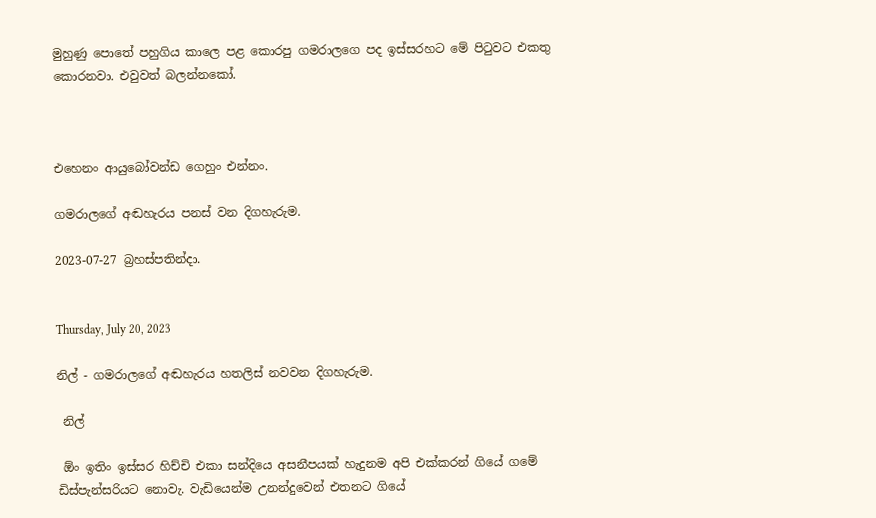මුහුණු පොතේ පහුගිය කාලෙ පළ කොරපු ගමරාලගෙ පද ඉස්සරහට මේ පිටුවට එකතු කොරනවා. එවුවත් බලන්නකෝ.



එහෙනං ආයුබෝවන්ඩ ගෙහුං එන්නං.

ගමරාලගේ අඬහැරය පනස් වන දිගහැරුම.

2023-07-27 බ්‍රහස්පතින්දා.


Thursday, July 20, 2023

නිල් - ගමරාලගේ අඬහැරය හතලිස් නවවන දිගහැරුම.

 නිල්

 ඕං ඉතිං ඉස්සර හිච්චි එකා සන්දියෙ අසනීපයක් හැදුනම අපි එක්කරන් ගියේ ගමේ ඩිස්පැන්සරියට නොවැ. වැඩියෙන්ම උනන්දුවෙන් එතනට ගියේ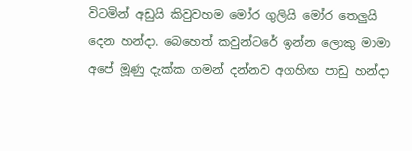විටමින් අඩුයි කිවුවහම මෝර ගුලියි මෝර තෙලුයි දෙන හන්දා. බෙහෙත් කවුන්ටරේ ඉන්න ලොකු මාමා අපේ මූණු දැක්ක ගමන් දන්නව අගහිඟ පාඩු හන්දා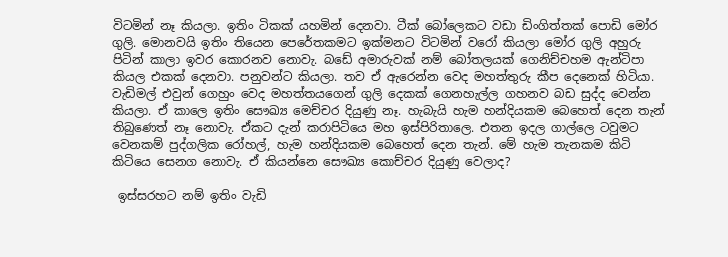විටමින් නෑ කියලා. ඉතිං ටිකක් යහමින් දෙනවා. ටීක් බෝලෙකට වඩා ඩිංගිත්තක් පොඩි මෝර ගුලි. මොනවයි ඉතිං තියෙන පෙරේතකමට ඉක්මනට විටමින් වරෝ කියලා මෝර ගුලි අහුරු පිටින් කාලා ඉවර කොරනව නොවැ. බඩේ අමාරුවක් නම් බෝතලයක් ගෙනිච්චහම ඇන්ටිපා කියල එකක් දෙනවා. පනුවන්ට කියලා. තව ඒ ඇරෙන්න වෙද මහත්තුරු කීප දෙනෙක් හිටියා. වැඩිමල් එවුන් ගෙහුං වෙද මහත්තයගෙන් ගුලි දෙකක් ගෙනහැල්ල ගහනව බඩ සුද්ද වෙන්න කියලා. ඒ කාලෙ ඉතිං සෞඛ්‍ය මෙච්චර දියුණු නෑ. හැබැයි හැම හන්දියකම බෙහෙත් දෙන තැන් තිබුණෙත් නෑ නොවැ. ඒකට දැන් කරාපිටියෙ මහ ඉස්පිරිතාලෙ. එතන ඉදල ගාල්ලෙ ටවුමට වෙනකම් පුද්ගලික රෝහල්, හැම හන්දියකම බෙහෙත් දෙන තැන්. මේ හැම තැනකම කිටි කිටියෙ සෙනග නොවැ. ඒ කියන්නෙ සෞඛ්‍ය කොච්චර දියුණු වෙලාද?

 ඉස්සරහට නම් ඉතිං වැඩි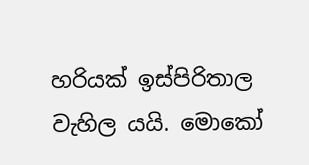හරියක් ඉස්පිරිතාල වැහිල යයි. මොකෝ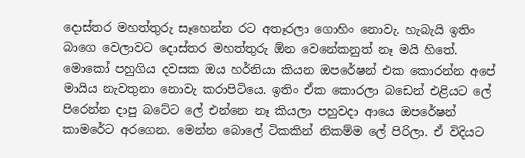දොස්තර මහත්තුරු සෑහෙන්න රට අතෑරලා ගොහිං නොවැ. හැබැයි ඉතිං බාගෙ වෙලාවට දොස්තර මහත්තුරු ඕන වෙනේකනුත් නෑ මයි හිතේ. මොකෝ පහුගිය දවසක ඔය හර්නියා කියන ඔපරේෂන් එක කොරන්න අපේ මායිය නැවතුනා නොවැ කරාපිටියෙ. ඉතිං ඒක කොරලා බඩෙන් එළියට ලේ පිරෙන්න දාපු බටේට ලේ එන්නෙ නෑ කියලා පහුවදා ආයෙ ඔපරේෂන් කාමරේට අරගෙන. මෙන්න බොලේ ටිකකින් නිකම්ම ලේ පිරිලා. ඒ විදියට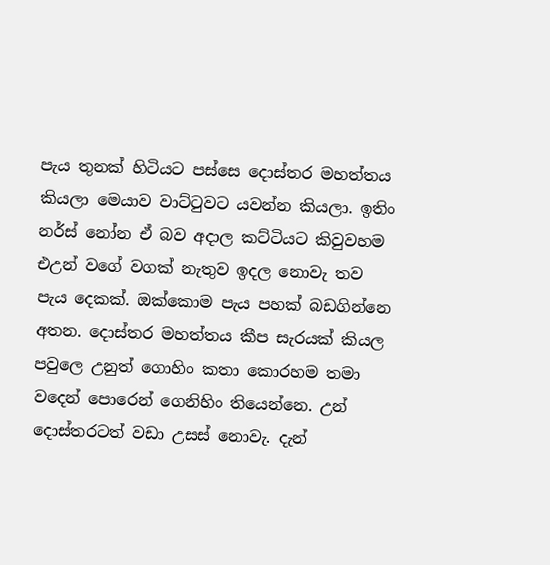පැය තුනක් හිටියට පස්සෙ දොස්තර මහත්තය කියලා මෙයාව වාට්ටුවට යවන්න කියලා. ඉතිං නර්ස් නෝන ඒ බව අදාල කට්ටියට කිවුවහම එඋන් වගේ වගක් නැතුව ඉදල නොවැ තව පැය දෙකක්. ඔක්කොම පැය පහක් බඩගින්නෙ අතන. දොස්තර මහත්තය කීප සැරයක් කියල පවුලෙ උනුත් ගොහිං කතා කොරහම තමා වදෙන් පොරෙන් ගෙනිහිං තියෙන්නෙ. උන් දොස්තරටත් වඩා උසස් නොවැ. දැන්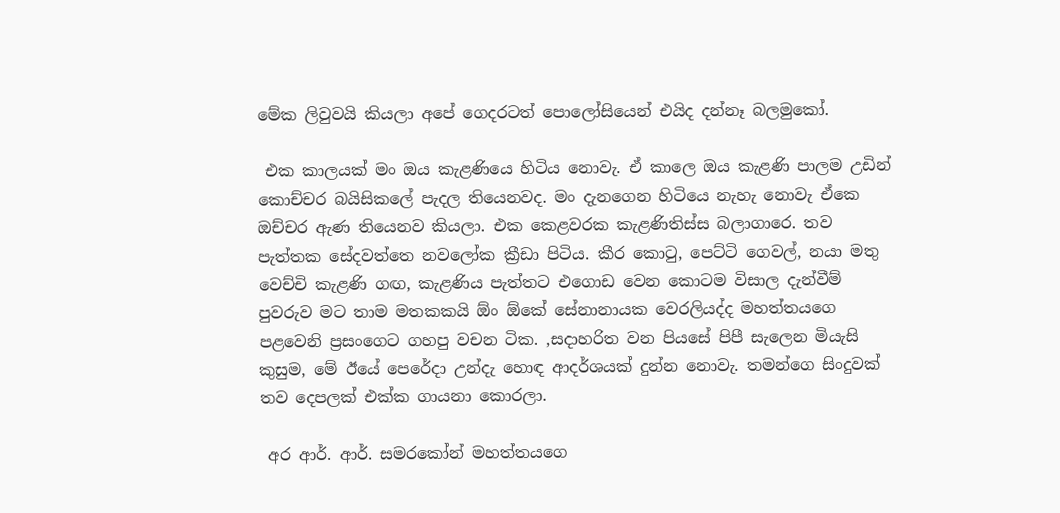මේක ලිවුවයි කියලා අපේ ගෙදරටත් පොලෝසියෙන් එයිද දන්නෑ බලමුකෝ.

 එක කාලයක් මං ඔය කැළණියෙ හිටිය නොවැ. ඒ කාලෙ ඔය කැළණි පාලම උඩින් කොච්චර බයිසිකලේ පැදල තියෙනවද. මං දැනගෙන හිටියෙ නැහැ නොවැ ඒකෙ ඔච්චර ඇණ තියෙනව කියලා. එක කෙළවරක කැළණිතිස්ස බලාගාරෙ. තව පැත්තක සේදවත්තෙ නවලෝක ක්‍රීඩා පිටිය. කීර කොටු, පෙට්ටි ගෙවල්, නයා මතු වෙච්චි කැළණි ගඟ, කැළණිය පැත්තට එගොඩ වෙන කොටම විසාල දැන්වීම් පුවරුව මට තාම මතකකයි ඕං ඕකේ සේනානායක වෙරලියද්ද මහත්තයගෙ පළවෙනි ප්‍රසංගෙට ගහපු වචන ටික. ,සදාහරිත වන පියසේ පිපී සැලෙන මියැසි කුසුම, මේ ඊයේ පෙරේදා උන්දැ හොඳ ආදර්ශයක් දුන්න නොවැ. තමන්ගෙ සිංදුවක් තව දෙපලක් එක්ක ගායනා කොරලා.

 අර ආර්. ආර්. සමරකෝන් මහත්තයගෙ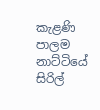කැළණි පාලම නාට්ටියේ සිරිල්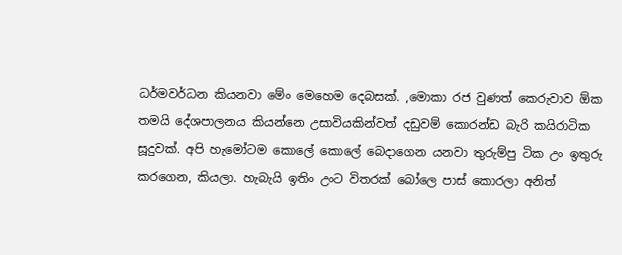ධර්මවර්ධන කියනවා මේං මෙහෙම දෙබසක්. ,මොකා රජ වුණත් කෙරුවාව ඕක තමයි දේශපාලනය කියන්නෙ උසාවියකින්වත් දඩුවම් කොරන්ඩ බැරි කයිරාටික සූදුවක්. අපි හැමෝටම කොලේ කොලේ බෙදාගෙන යනවා තුරුම්පු ටික උං ඉතුරු කරගෙන, කියලා. හැබැයි ඉතිං උංට විතරක් බෝලෙ පාස් කොරලා අනිත්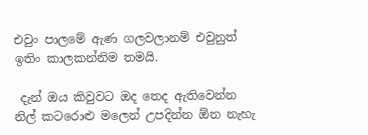එවුං පාලමේ ඇණ ගලවලානම් එවුනුත් ඉතිං කාලකන්නිම තමයි.

 දැන් ඔය කිවුවට ඔද තෙද ඇතිවෙන්න නිල් කටරොළු මලෙන් උපදින්න ඕන නැහැ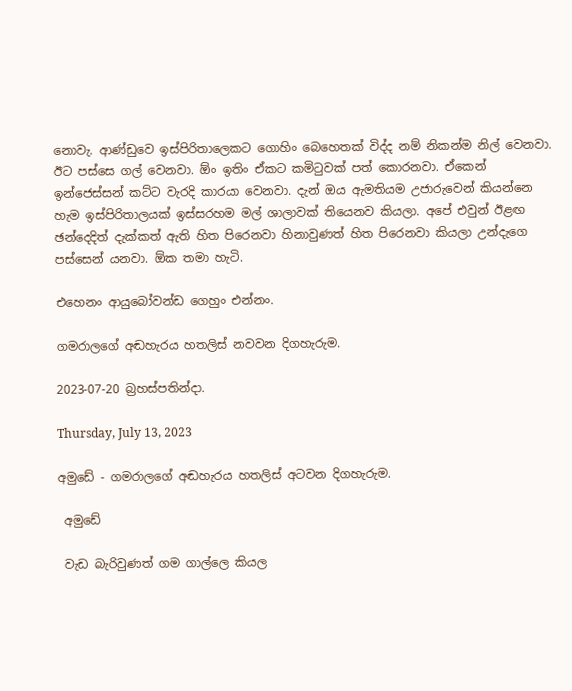නොවැ. ආණ්ඩුවෙ ඉස්පිරිතාලෙකට ගොහිං බෙහෙතක් විද්ද නම් නිකන්ම නිල් වෙනවා. ඊට පස්සෙ ගල් වෙනවා. ඕං ඉතිං ඒකට කමිටුවක් පත් කොරනවා. ඒකෙන් ඉන්ජෙස්සන් කට්ට වැරදි කාරයා වෙනවා. දැන් ඔය ඇමතියම උජාරුවෙන් කියන්නෙ හැම ඉස්පිරිතාලයක් ඉස්සරහම මල් ශාලාවක් තියෙනව කියලා. අපේ එවුන් ඊළඟ ඡන්දෙදිත් දැක්කත් ඇති හිත පිරෙනවා හිනාවුණත් හිත පිරෙනවා කියලා උන්දැගෙ පස්සෙන් යනවා. ඕක තමා හැටි.

එහෙනං ආයුබෝවන්ඩ ගෙහුං එන්නං.

ගමරාලගේ අඬහැරය හතලිස් නවවන දිගහැරුම.

2023-07-20 බ්‍රහස්පතින්දා.

Thursday, July 13, 2023

අමුඩේ - ගමරාලගේ අඬහැරය හතලිස් අටවන දිගහැරුම.

 අමුඩේ

 වැඩ බැරිවුණත් ගම ගාල්ලෙ කියල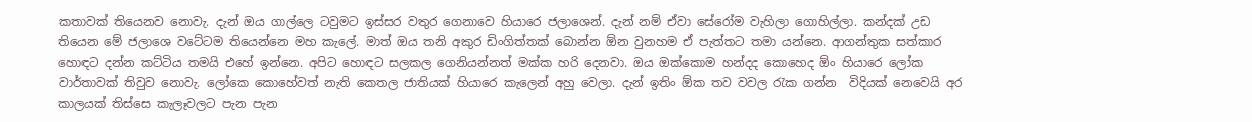කතාවක් තියෙනව නොවැ. දැන් ඔය ගාල්ලෙ ටවුමට ඉස්සර වතුර ගෙනාවෙ හියාරෙ ජලාශෙන්. දැන් නම් ඒවා සේරෝම වැහිලා ගොහිල්ලා. කන්දක් උඩ තියෙන මේ ජලාශෙ වටේටම තියෙන්නෙ මහ කැලේ. මාත් ඔය තනි අකුර ඩිංගිත්තක් බොන්න ඕන වුනහම ඒ පැත්තට තමා යන්නෙ. ආගන්තුක සත්කාර හොඳට දන්න කට්ටිය තමයි එහේ ඉන්නෙ. අපිට හොඳට සලකල ගෙනියන්නත් මක්ක හරි දෙනවා. ඔය ඔක්කොම හන්දද කොහෙද ඕං හියාරෙ ලෝක වාර්තාවක් තිවුව නොවැ. ලෝකෙ කොහේවත් නැති කෙතල ජාතියක් හියාරෙ කැලෙන් අහු වෙලා. දැන් ඉතිං ඕක තව වවල රැක ගන්න  විදියක් නෙවෙයි අර කාලයක් තිස්සෙ කැලෑවලට පැන පැන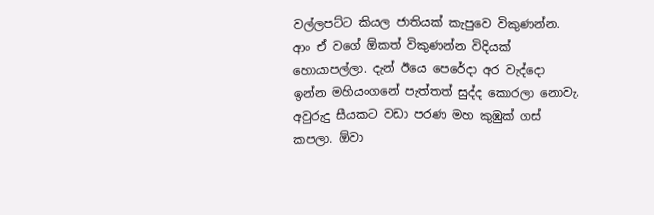වල්ලපට්ට කියල ජාතියක් කැපුවෙ විකුණන්න. ආං ඒ වගේ ඕකත් විකුණන්න විදියක් හොයාපල්ලා. දැන් ඊයෙ පෙරේදා අර වැද්දො ඉන්න මහියංගනේ පැත්තත් සුද්ද කොරලා නොවැ. අවුරුදු සීයකට වඩා පරණ මහ කුඹුක් ගස් කපලා. ඕවා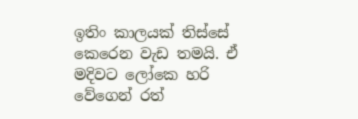ඉතිං කාලයක් තිස්සේ කෙරෙන වැඩ තමයි. ඒ මදිවට ලෝකෙ හරි වේගෙන් රත්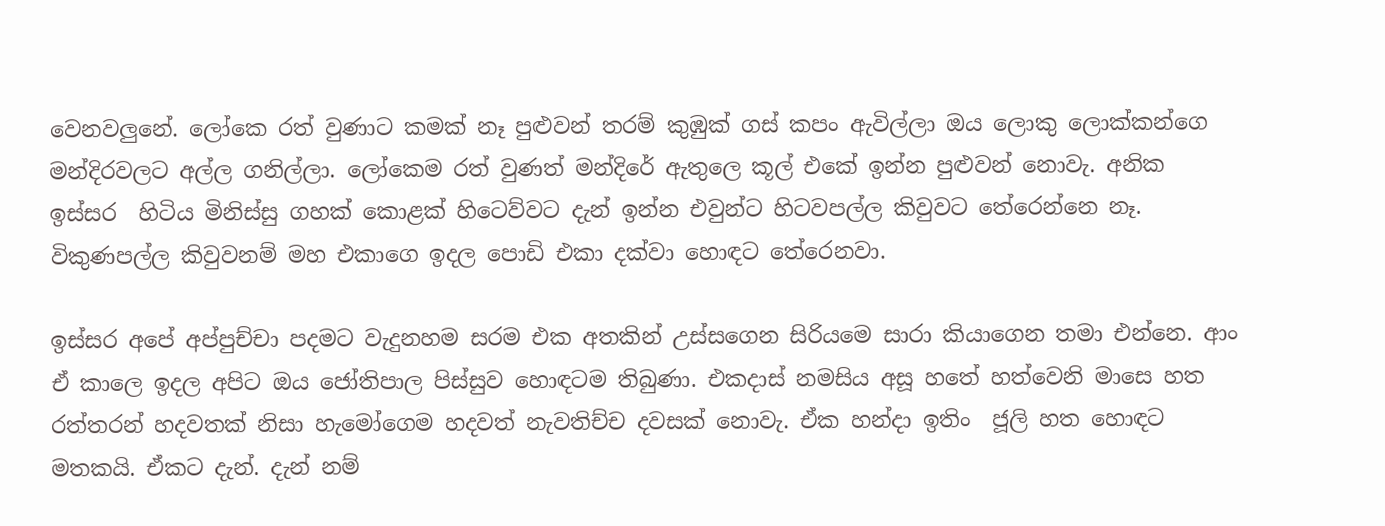වෙනවලුනේ. ලෝකෙ රත් වුණාට කමක් නෑ පුළුවන් තරම් කුඹුක් ගස් කපං ඇවිල්ලා ඔය ලොකු ලොක්කන්ගෙ මන්දිරවලට අල්ල ගනිල්ලා. ලෝකෙම රත් වුණත් මන්දිරේ ඇතුලෙ කූල් එකේ ඉන්න පුළුවන් නොවැ. අනික ඉස්සර  හිටිය මිනිස්සු ගහක් කොළක් හිටෙව්වට දැන් ඉන්න එවුන්ට හිටවපල්ල කිවුවට තේරෙන්නෙ නෑ. විකුණපල්ල කිවුවනම් මහ එකාගෙ ඉදල පොඩි එකා දක්වා හොඳට තේරෙනවා.

ඉස්සර අපේ අප්පුච්චා පදමට වැදුනහම සරම එක අතකින් උස්සගෙන සිරියමෙ සාරා කියාගෙන තමා එන්නෙ. ආං ඒ කාලෙ ඉදල අපිට ඔය ජෝතිපාල පිස්සුව හොඳටම තිබුණා. එකදාස් නමසිය අසූ හතේ හත්වෙනි මාසෙ හත රත්තරන් හදවතක් නිසා හැමෝගෙම හදවත් නැවතිච්ච දවසක් නොවැ. ඒක හන්දා ඉතිං  ජූලි හත හොඳට මතකයි. ඒකට දැන්. දැන් නම්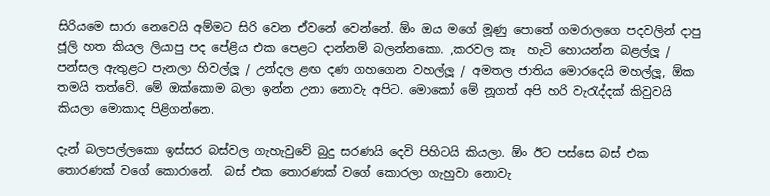සිරියමෙ සාරා නෙවෙයි අම්මට සිරි වෙන ඒවනේ වෙන්නේ. ඕං ඔය මගේ මූණු පොතේ ගමරාලගෙ පදවලින් දාපු ජූලි හත කියල ලියාපු පද පේළිය එක පෙළට දාන්නම් බලන්නකො. ,කරවල කෑ  හැටි හොයන්න බළල්ලූ / පන්සල ඇතුළට පැනලා හිවල්ලූ / උන්දල ළඟ දණ ගහගෙන වහල්ලූ / අමතල ජාතිය මොරදෙයි මහල්ලූ, ඕක තමයි තත්වේ. මේ ඔක්කොම බලා ඉන්න උනා නොවැ අපිට. මොකෝ මේ නූගත් අපි හරි වැරැද්දක් කිවුවයි කියලා මොකාද පිළිගන්නෙ.

දැන් බලපල්ලකො ඉස්සර බස්වල ගැහැවුවේ බුදු සරණයි දෙවි පිහිටයි කියලා. ඕං ඊට පස්සෙ බස් එක තොරණක් වගේ කොරානේ.  බස් එක තොරණක් වගේ කොරලා ගැහුවා නොවැ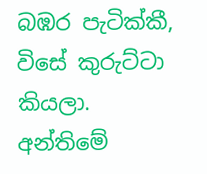බඹර පැටික්කී, විසේ කුරුට්ටා කියලා.  අන්තිමේ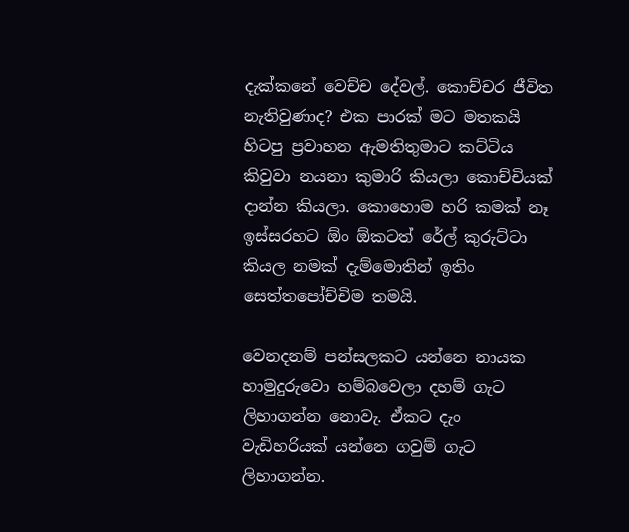දැක්කනේ වෙච්ච දේවල්. කොච්චර ජීවිත නැතිවුණාද? එක පාරක් මට මතකයි හිටපු ප්‍රවාහන ඇමතිතුමාට කට්ටිය කිවුවා නයනා කුමාරි කියලා කොච්චියක් දාන්න කියලා. කොහොම හරි කමක් නෑ ඉස්සරහට ඕං ඕකටත් රේල් කුරුට්ටා කියල නමක් දැම්මොතින් ඉතිං සෙත්තපෝච්චිම තමයි.

වෙනදනම් පන්සලකට යන්නෙ නායක හාමුදුරුවො හම්බවෙලා දහම් ගැට ලිහාගන්න නොවැ. ඒකට දැං වැඩිහරියක් යන්නෙ ගවුම් ගැට ලිහාගන්න.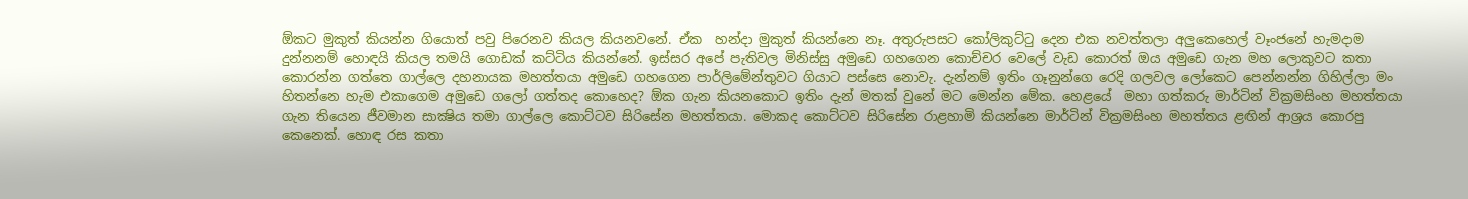ඕකට මුකුත් කියන්න ගියොත් පවු පිරෙනව කියල කියනවනේ. ඒක  හන්දා මුකුත් කියන්නෙ නෑ. අතුරුපසට කෝලිකුට්ටු දෙන එක නවත්තලා අලුකෙහෙල් වෑංජනේ හැමදාම දුන්නනම් හොඳයි කියල තමයි ගොඩක් කට්ටිය කියන්නේ. ඉස්සර අපේ පැතිවල මිනිස්සු අමුඩෙ ගහගෙන කොච්චර වෙලේ වැඩ කොරත් ඔය අමුඩෙ ගැන මහ ලොකුවට කතා කොරන්න ගත්තෙ ගාල්ලෙ දහනායක මහත්තයා අමුඩෙ ගහගෙන පාර්ලිමේන්තුවට ගියාට පස්සෙ නොවැ. දැන්නම් ඉතිං ගෑනුන්ගෙ රෙදි ගලවල ලෝකෙට පෙන්නන්න ගිහිල්ලා මං හිතන්නෙ හැම එකාගෙම අමුඩෙ ගලෝ ගත්තද කොහෙද? ඕක ගැන කියනකොට ඉතිං දැන් මතක් වුනේ මට මෙන්න මේක. හෙළයේ  මහා ගත්කරු මාර්ටින් වික්‍රමසිංහ මහත්තයා ගැන තියෙන ජීවමාන සාක්‍ෂිය තමා ගාල්ලෙ කොට්ටව සිරිසේන මහත්තයා. මොකද කොට්ටව සිරිසේන රාළහාමි කියන්නෙ මාර්ටින් වික්‍රමසිංහ මහත්තය ළඟින් ආශ්‍රය කොරපු කෙනෙක්. හොඳ රස කතා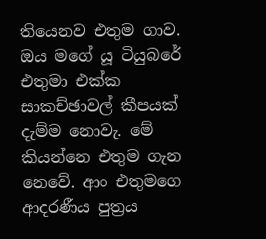තියෙනව එතුම ගාව. ඔය මගේ යූ ටියුබරේ එතුමා එක්ක සාකච්ඡාවල් කීපයක් දැම්ම නොවැ. මේ කියන්නෙ එතුම ගැන නෙවේ. ආං එතුමගෙ ආදරණීය පුත්‍රය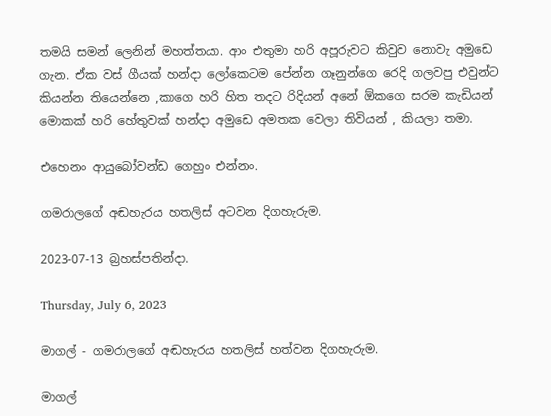තමයි සමන් ලෙනින් මහත්තයා. ආං එතුමා හරි අපූරුවට කිවුව නොවැ අමුඩෙ ගැන. ඒක වස් ගීයක් හන්දා ලෝකෙටම පේන්න ගෑනුන්ගෙ රෙදි ගලවපු එවුන්ට කියන්න තියෙන්නෙ ,කාගෙ හරි හිත තදට රිදියන් අනේ ඕකගෙ සරම කැඩියන් මොකක් හරි හේතුවක් හන්දා අමුඩෙ අමතක වෙලා තිවියන් , කියලා තමා.

එහෙනං ආයුබෝවන්ඩ ගෙහුං එන්නං.

ගමරාලගේ අඬහැරය හතලිස් අටවන දිගහැරුම.

2023-07-13 බ්‍රහස්පතින්දා.

Thursday, July 6, 2023

මාගල් - ගමරාලගේ අඬහැරය හතලිස් හත්වන දිගහැරුම.

මාගල්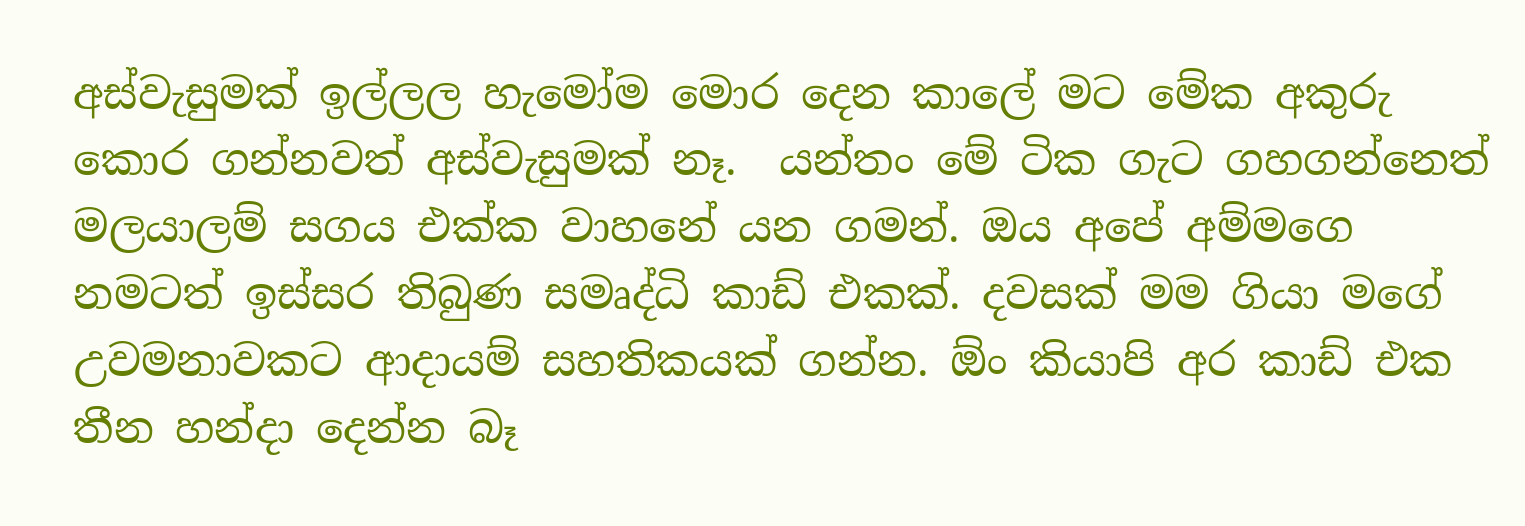අස්වැසුමක් ඉල්ලල හැමෝම මොර දෙන කාලේ මට මේක අකුරු කොර ගන්නවත් අස්වැසුමක් නෑ.  යන්තං මේ ටික ගැට ගහගන්නෙත් මලයාලම් සගය එක්ක වාහනේ යන ගමන්. ඔය අපේ අම්මගෙ නමටත් ඉස්සර තිබුණ සමෘද්ධි කාඩ් එකක්. දවසක් මම ගියා මගේ උවමනාවකට ආදායම් සහතිකයක් ගන්න. ඕං කියාපි අර කාඩ් එක තීන හන්දා දෙන්න බෑ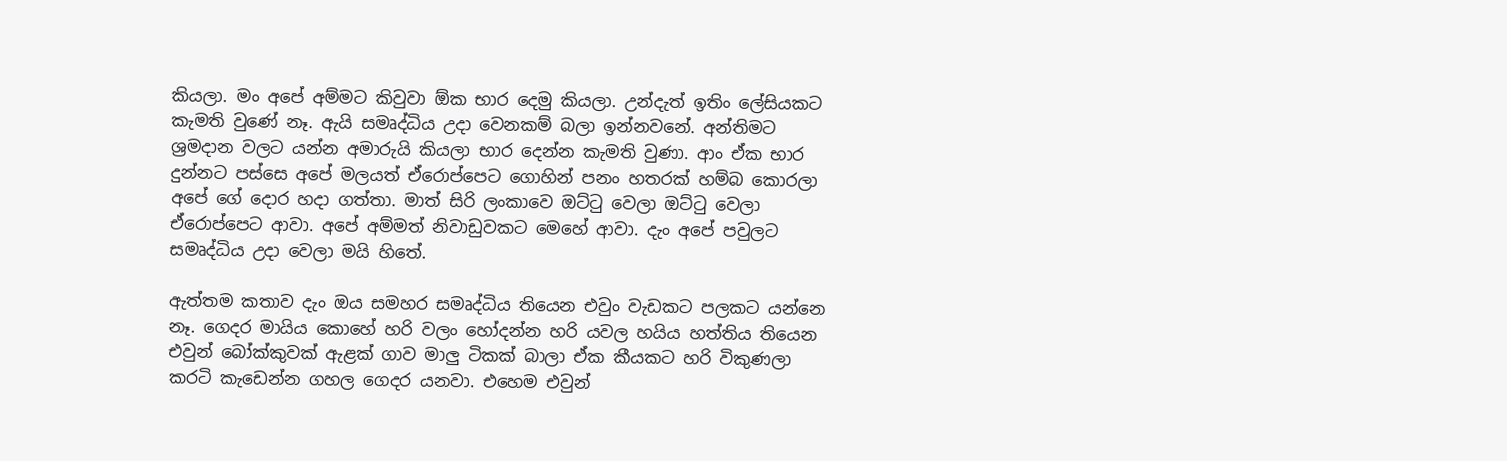කියලා. මං අපේ අම්මට කිවුවා ඕක භාර දෙමු කියලා. උන්දැත් ඉතිං ලේසියකට කැමති වුණේ නෑ. ඇයි සමෘද්ධිය උදා වෙනකම් බලා ඉන්නවනේ. අන්තිමට ශ්‍රමදාන වලට යන්න අමාරුයි කියලා භාර දෙන්න කැමති වුණා. ආං ඒක භාර දුන්නට පස්සෙ අපේ මලයත් ඒරොප්පෙට ගොහින් පනං හතරක් හම්බ කොරලා අපේ ගේ දොර හදා ගත්තා. මාත් සිරි ලංකාවෙ ඔට්ටු වෙලා ඔට්ටු වෙලා ඒරොප්පෙට ආවා. අපේ අම්මත් නිවාඩුවකට මෙහේ ආවා. දැං අපේ පවුලට සමෘද්ධිය උදා වෙලා මයි හිතේ.

ඇත්තම කතාව දැං ඔය සමහර සමෘද්ධිය තියෙන එවුං වැඩකට පලකට යන්නෙ නෑ. ගෙදර මායිය කොහේ හරි වලං හෝදන්න හරි යවල හයිය හත්තිය තියෙන එවුන් බෝක්කුවක් ඇළක් ගාව මාලු ටිකක් බාලා ඒක කීයකට හරි විකුණලා කරටි කැඩෙන්න ගහල ගෙදර යනවා. එහෙම එවුන්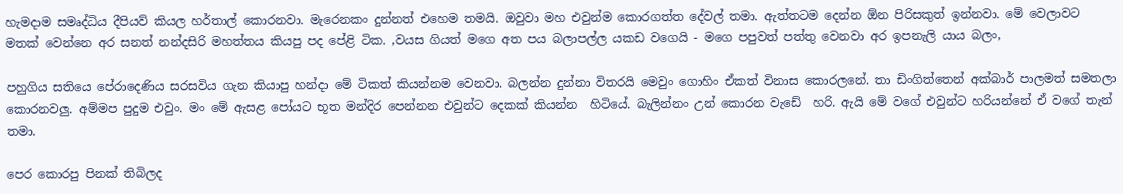හැමදාම සමෘද්ධිය දීපියව් කියල හර්තාල් කොරනවා. මැරෙනකං දුන්නත් එහෙම තමයි. ඔවුවා මහ එවුන්ම කොරගත්ත දේවල් තමා. ඇත්තටම දෙන්න ඕන පිරිසකුත් ඉන්නවා. මේ වෙලාවට මතක් වෙන්නෙ අර සනත් නන්දසිරි මහත්තය කියපු පද පේළි ටික. ,වයස ගියත් මගෙ අත පය බලාපල්ල යකඩ වගෙයි - මගෙ පපුවත් පත්තු වෙනවා අර ඉපනැලි යාය බලං,

පහුගිය සතියෙ පේරාදෙණිය සරසවිය ගැන කියාපු හන්දා මේ ටිකත් කියන්නම වෙනවා. බලන්න දුන්නා විතරයි මෙවුං ගොහිං ඒකත් විනාස කොරලනේ. තා ඩිංගිත්තෙන් අක්බාර් පාලමත් සමතලා කොරනවලු. අම්මප පුදුම එවුං. මං මේ ඇසළ පෝයට භූත මන්දිර පෙන්නන එවුන්ට දෙකක් කියන්න  හිටියේ. බැලින්නං උන් කොරන වැඩේ  හරි. ඇයි මේ වගේ එවුන්ට හරියන්නේ ඒ වගේ තැන් තමා.

පෙර කොරපු පිනක් තිබිලද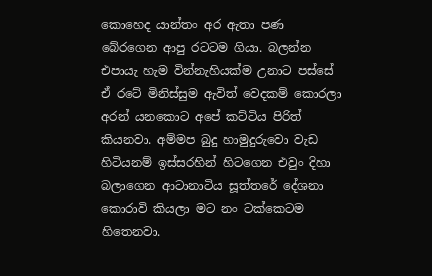කොහෙද යාන්තං අර ඇතා පණ බේරගෙන ආපු රටටම ගියා. බලන්න එපායැ හැම වින්නැහියක්ම උනාට පස්සේ ඒ රටේ මිනිස්සුම ඇවිත් වෙදකම් කොරලා අරන් යනකොට අපේ කට්ටිය පිරිත් කියනවා. අම්මප බුදු හාමුදුරුවො වැඩ හිටියනම් ඉස්සරහින් හිටගෙන එවුං දිහා බලාගෙන ආටානාටිය සූත්තරේ දේශනා කොරාවි කියලා මට නං ටක්කෙටම හිතෙනවා.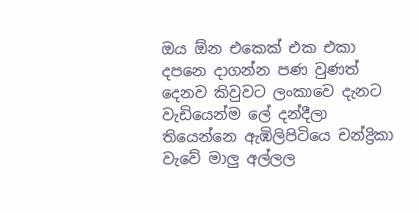ඔය ඕන එකෙක් එක එකා දපනෙ දාගන්න පණ වුණත් දෙනව කිවුවට ලංකාවෙ දැනට වැඩියෙන්ම ලේ දන්දීලා තියෙන්නෙ ඇඹිලිපිටියෙ චන්ද්‍රිකා වැවේ මාලු අල්ලල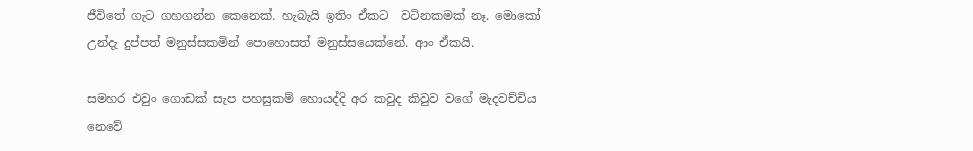ජීවිතේ ගැට ගහගන්න කෙනෙක්. හැබැයි ඉතිං ඒකට  වටිනකමක් නෑ. මොකෝ උන්දැ දුප්පත් මනුස්සකමින් පොහොසත් මනුස්සයෙක්නේ. ආං ඒකයි.

සමහර එවුං ගොඩක් සැප පහසුකම් හොයද්දි අර කවුද කිවුව වගේ මැදවච්චිය නෙවේ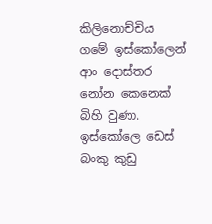කිලිනොච්චිය ගමේ ඉස්කෝලෙන් ආං දොස්තර නෝන කෙනෙක් බිහි වුණා. ඉස්කෝලෙ ඩෙස්  බංකු කුඩු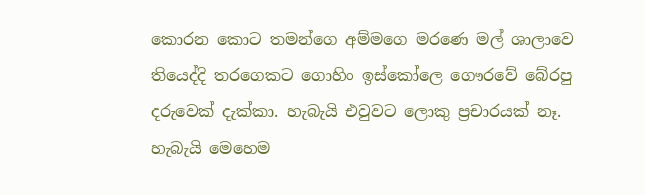කොරන කොට තමන්ගෙ අම්මගෙ මරණෙ මල් ශාලාවෙ තියෙද්දි තරගෙකට ගොහිං ඉස්කෝලෙ ගෞරවේ බේරපු දරුවෙක් දැක්කා. හැබැයි එවුවට ලොකු ප්‍රචාරයක් නෑ. හැබැයි මෙහෙම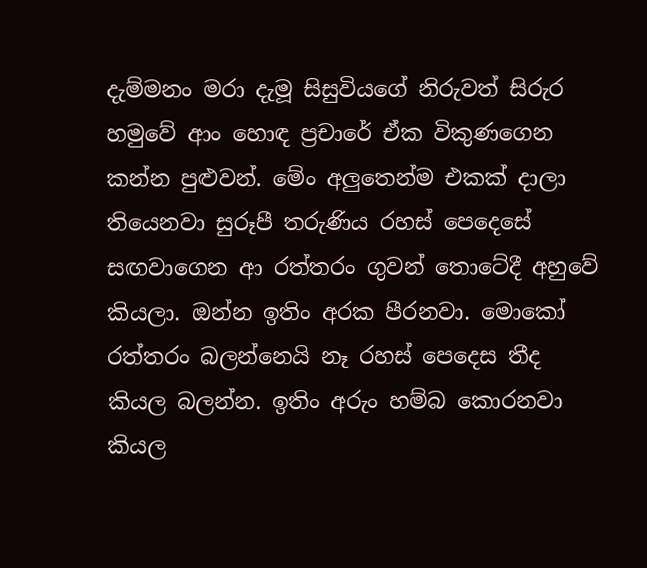දැම්මනං මරා දැමූ සිසුවියගේ නිරුවත් සිරුර හමුවේ ආං හොඳ ප්‍රචාරේ ඒක විකුණගෙන කන්න පුළුවන්. මේං අලුතෙන්ම එකක් දාලා තියෙනවා සුරූපී තරුණිය රහස් පෙදෙසේ සඟවාගෙන ආ රත්තරං ගුවන් තොටේදී අහුවේ කියලා. ඔන්න ඉතිං අරක පීරනවා. මොකෝ රත්තරං බලන්නෙයි නෑ රහස් පෙදෙස තීද කියල බලන්න. ඉතිං අරුං හම්බ කොරනවා කියල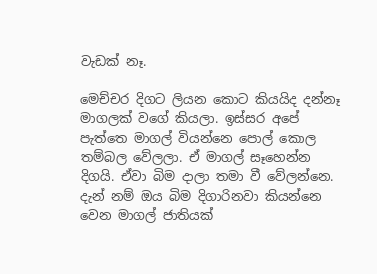වැඩක් නෑ.

මෙච්චර දිගට ලියන කොට කියයිද දන්නෑ මාගලක් වගේ කියලා. ඉස්සර අපේ පැත්තෙ මාගල් වියන්නෙ පොල් කොල තම්බල වේලලා. ඒ මාගල් සෑහෙන්න දිගයි. ඒවා බිම දාලා තමා වී වේලන්නෙ. දැන් නම් ඔය බිම දිගාරිනවා කියන්නෙ වෙන මාගල් ජාතියක්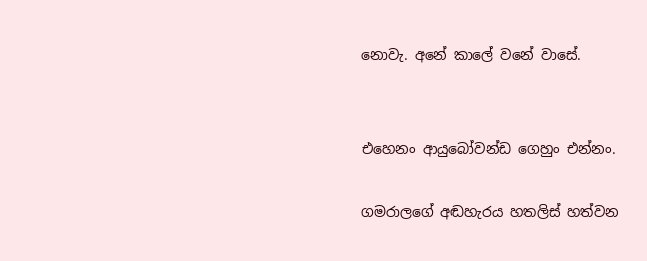නොවැ. අනේ කාලේ වනේ වාසේ.


එහෙනං ආයුබෝවන්ඩ ගෙහුං එන්නං.

ගමරාලගේ අඬහැරය හතලිස් හත්වන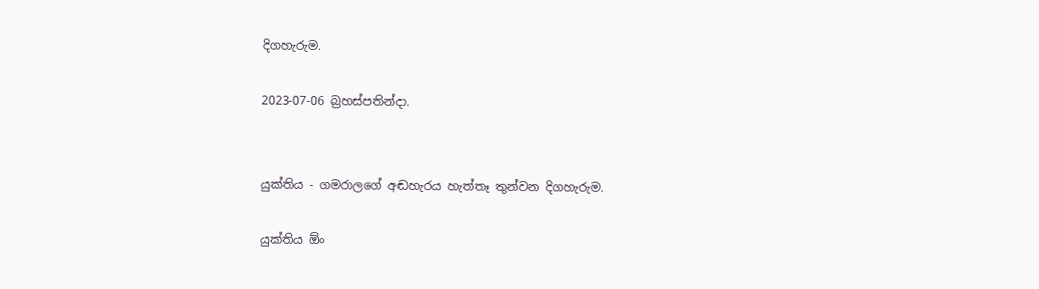දිගහැරුම.

2023-07-06 බ්‍රහස්පතින්දා.


යුක්තිය - ගමරාලගේ අඬහැරය හැත්තෑ තුන්වන දිගහැරුම.

යුක්තිය ඕං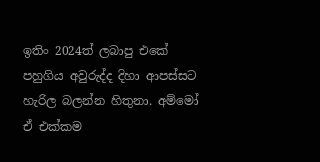ඉතිං 2024ත් ලබාපු එකේ පහුගිය අවුරුද්ද දිහා ආපස්සට හැරිල බලන්න හිතුනා. අම්මෝ ඒ එක්කම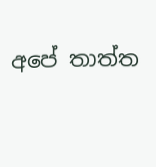අපේ තාත්ත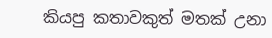කියපු කතාවකුත් මතක් උනා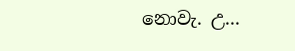නොවැ. උ...